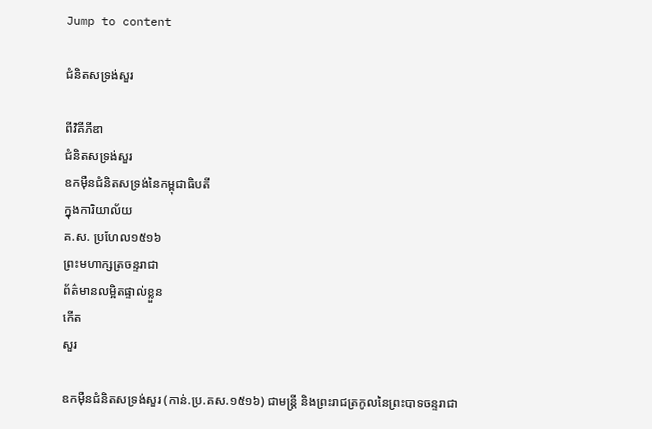Jump to content

ជំនិតសទ្រង់សួរ

ពីវិគីភីឌា
ជំនិតសទ្រង់សួរ
ឧកម៉ឺនជំនិតសទ្រង់នៃកម្ពុជាធិបតី
ក្នុងការិយាល័យ
គ.ស. ប្រហែល១៥១៦
ព្រះមហាក្សត្រចន្ទរាជា
ព័ត៌មានលម្អិតផ្ទាល់ខ្លួន
កើត
សួរ

ឧកម៉ឺនជំនិតសទ្រង់សួរ (កាន់.ប្រ.គស.១៥១៦) ជាមន្ត្រី និងព្រះរាជត្រកូលនៃព្រះបាទចន្ទរាជា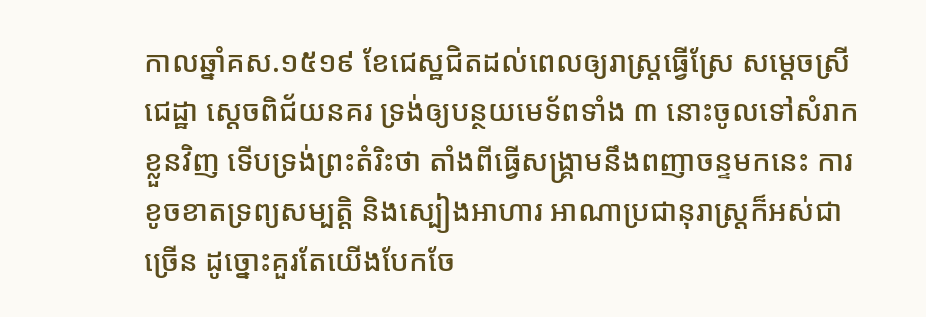កាលឆ្នាំគស.១៥១៩ ខែជេស្ឋជិតដល់ពេលឲ្យរាស្ដ្រធ្វើស្រែ សម្ដេចស្រីជេដ្ឋា ស្ដេចពិជ័យនគរ ទ្រង់ឲ្យបន្ថយមេទ័ពទាំង ៣ នោះចូលទៅសំរាកខ្លួនវិញ ទើបទ្រង់ព្រះតំរិះថា តាំងពីធ្វើសង្គ្រាមនឹងពញាចន្ទមកនេះ ការខូចខាតទ្រព្យសម្បត្ដិ និងស្បៀងអាហារ អាណាប្រជានុរាស្ដ្រក៏អស់ជាច្រើន ដូច្នោះគួរតែយើងបែកចែ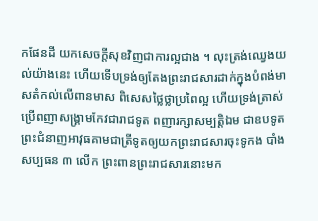កផែនដី យកសេចក្ដីសុខវិញជាការល្អជាង ។ លុះត្រង់ឈ្វេងយល់យ៉ាងនេះ ហើយទើបទ្រង់ឲ្យតែងព្រះរាជសារដាក់ក្នុងបំពង់មាសតំកល់លើពានមាស ពិសេសថ្លៃថ្លាប្រពៃល្អ ហើយទ្រង់ត្រាស់ប្រើពញាសង្គ្រាមកែវជារាជទូត ពញារក្សាសម្បត្តិឯម ជាឧបទូត ព្រះជំនាញអាវុធគាមជាត្រីទូតឲ្យយកព្រះរាជសារចុះទូកង បាំងសប្បធន ៣ លើក ព្រះពានព្រះរាជសារនោះមក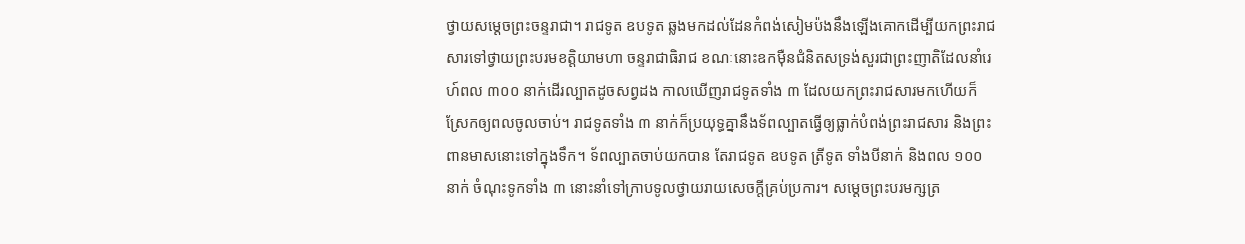ថ្វាយសម្ដេចព្រះចន្ទរាជា។ រាជទូត ឧបទូត ឆ្លងមកដល់ដែនកំពង់សៀមប៉ងនឹងឡើងគោកដើម្បីយកព្រះរាជសារទៅថ្វាយព្រះបរមខត្តិយាមហា ចន្ទរាជាធិរាជ ខណៈនោះឧកម៉ឺនជំនិតសទ្រង់សួរជាព្រះញាតិដែលនាំរេហ៍ពល ៣០០ នាក់ដើរល្បាតដូចសព្វដង កាលឃើញរាជទូតទាំង ៣ ដែលយកព្រះរាជសារមកហើយក៏ស្រែកឲ្យពលចូលចាប់។ រាជទូតទាំង ៣ នាក់ក៏ប្រយុទ្ធគ្នានឹងទ័ពល្បាតធ្វើឲ្យធ្លាក់បំពង់ព្រះរាជសារ និងព្រះពានមាសនោះទៅក្នុងទឹក។ ទ័ពល្បាតចាប់យកបាន តែរាជទូត ឧបទូត ត្រីទូត ទាំងបីនាក់ និងពល ១០០ នាក់ ចំណុះទូកទាំង ៣ នោះនាំទៅក្រាបទូលថ្វាយរាយសេចក្ដីគ្រប់ប្រការ។ សម្ដេចព្រះបរមក្សត្រ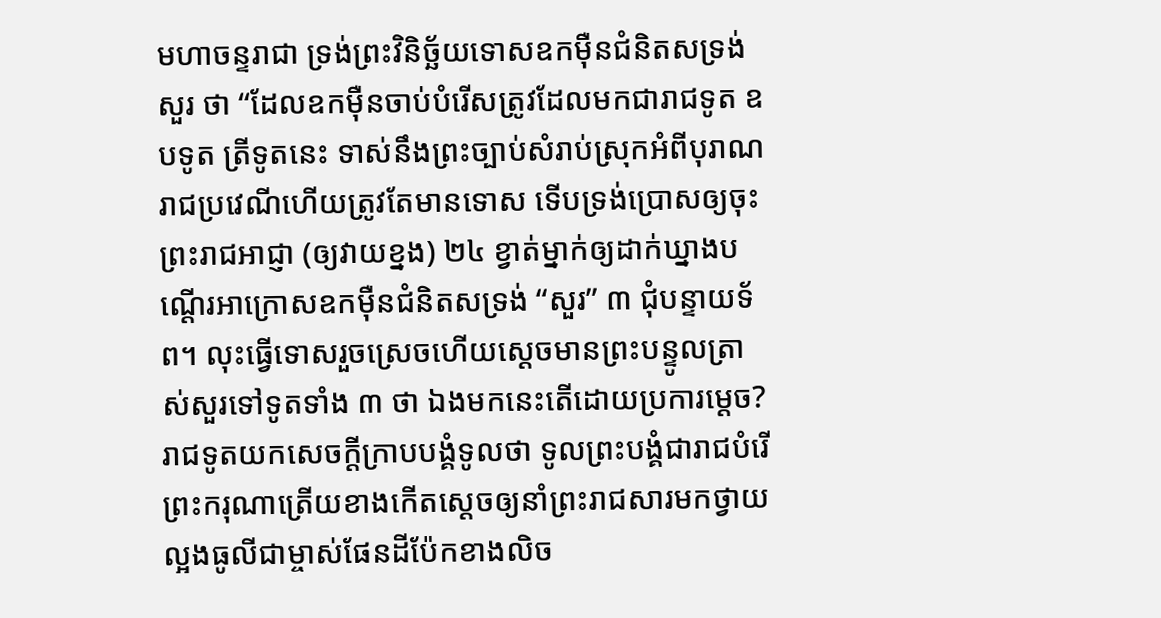មហាចន្ទរាជា ទ្រង់ព្រះវិនិច្ឆ័យទោសឧកម៉ឺនជំនិតសទ្រង់សួរ ថា “ដែលឧកម៉ឺនចាប់បំរើសត្រូវដែលមកជារាជទូត ឧបទូត ត្រីទូតនេះ ទាស់នឹងព្រះច្បាប់សំរាប់ស្រុកអំពីបុរាណរាជប្រវេណីហើយត្រូវតែមានទោស ទើបទ្រង់ប្រោសឲ្យចុះព្រះរាជអាជ្ញា (ឲ្យវាយខ្នង) ២៤ ខ្វាត់ម្នាក់ឲ្យដាក់ឃ្នាងបណ្ដើរអាក្រោសឧកម៉ឺនជំនិតសទ្រង់ “សួរ” ៣ ជុំបន្ទាយទ័ព។ លុះធ្វើទោសរួចស្រេចហើយស្ដេចមានព្រះបន្ទូលត្រាស់សួរទៅទូតទាំង ៣ ថា ឯងមកនេះតើដោយប្រការម្ដេច? រាជទូតយកសេចក្ដីក្រាបបង្គំទូលថា ទូលព្រះបង្គំជារាជបំរើព្រះករុណាត្រើយខាងកើតស្ដេចឲ្យនាំព្រះរាជសារមកថ្វាយល្អងធូលីជាម្ចាស់ផែនដីប៉ែកខាងលិច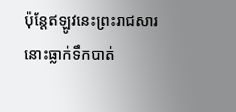ប៉ុន្ដែឥឡូវនេះព្រះរាជសារនោះធ្លាក់ទឹកបាត់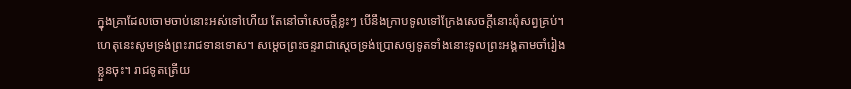ក្នុងគ្រាដែលចោមចាប់នោះអស់ទៅហើយ តែនៅចាំសេចក្ដីខ្លះៗ បើនឹងក្រាបទូលទៅក្រែងសេចក្ដីនោះពុំសព្វគ្រប់។ ហេតុនេះសូមទ្រង់ព្រះរាជទានទោស។ សម្ដេចព្រះចន្ទរាជាស្ដេចទ្រង់ប្រោសឲ្យទូតទាំងនោះទូលព្រះអង្គតាមចាំរៀងខ្លួនចុះ។ រាជទូតត្រើយ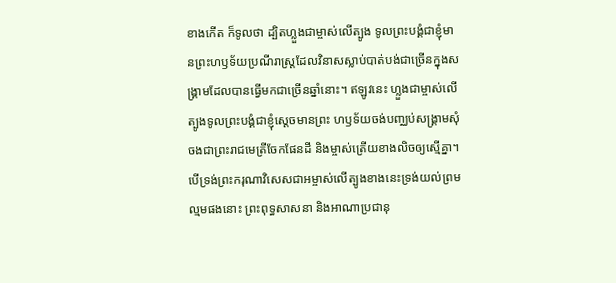ខាងកើត ក៏ទូលថា ដ្បិតហ្លួងជាម្ចាស់លើត្បូង ទូលព្រះបង្គំជាខ្ញុំមានព្រះហឫទ័យប្រណីរាស្ដ្រដែលវិនាសស្លាប់បាត់បង់ជាច្រើនក្នុងសង្គ្រាមដែលបានធ្វើមកជាច្រើនឆ្នាំនោះ។ ឥឡូវនេះ ហ្លួងជាម្ចាស់លើត្បូងទូលព្រះបង្គំជាខ្ញុំស្ដេចមានព្រះ ហឫទ័យចង់បញ្ឈប់សង្គ្រាមសុំចងជាព្រះរាជមេត្រីចែកផែនដី និងម្ចាស់ត្រើយខាងលិចឲ្យស្មើគ្នា។ បើទ្រង់ព្រះករុណាវិសេសជាអម្ចាស់លើត្បូងខាងនេះទ្រង់យល់ព្រមល្មមផងនោះ ព្រះពុទ្ធសាសនា និងអាណាប្រជានុ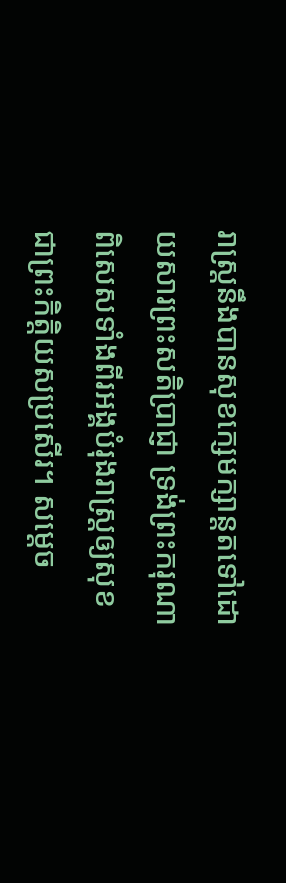រាស្ដ្រនឹងបានសុខក្សេមក្សាន្ដតទៅដោយសារព្រះសតិប្រាជ្ញា ទ្រង់ព្រះករុណាពិសេសទាំងពីរអង្គបំរុងរាស្ដ្រឲ្យសុខជាព្រះកិត្ដិយសប្រសើរ។ សម្ដេច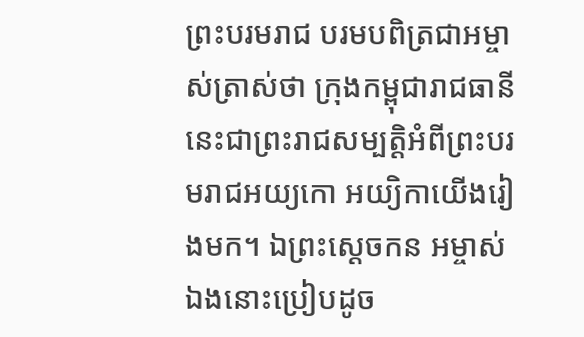ព្រះបរមរាជ បរមបពិត្រជាអម្ចាស់ត្រាស់ថា ក្រុងកម្ពុជារាជធានីនេះជាព្រះរាជសម្បត្ដិអំពីព្រះបរមរាជអយ្យកោ អយ្យិកាយើងរៀងមក។ ឯព្រះស្ដេចកន អម្ចាស់ឯងនោះប្រៀបដូច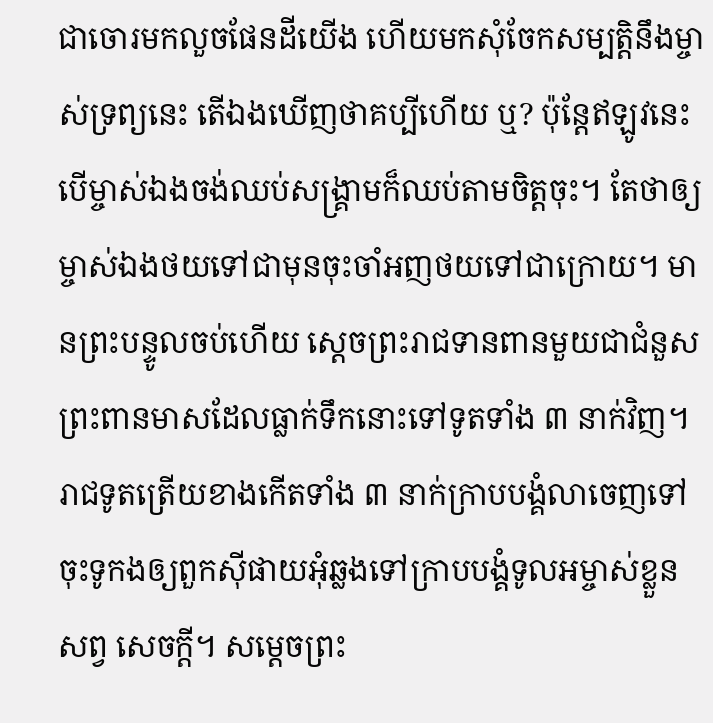ជាចោរមកលួចផែនដីយើង ហើយមកសុំចែកសម្បត្ដិនឹងម្ចាស់ទ្រព្យនេះ តើឯងឃើញថាគប្បីហើយ ឬ? ប៉ុន្ដែឥឡូវនេះ បើម្ចាស់ឯងចង់ឈប់សង្គ្រាមក៏ឈប់តាមចិត្ដចុះ។ តែថាឲ្យម្ចាស់ឯងថយទៅជាមុនចុះចាំអញថយទៅជាក្រោយ។ មានព្រះបន្ទូលចប់ហើយ ស្ដេចព្រះរាជទានពានមួយជាជំនួស ព្រះពានមាសដែលធ្លាក់ទឹកនោះទៅទូតទាំង ៣ នាក់វិញ។ រាជទូតត្រើយខាងកើតទាំង ៣ នាក់ក្រាបបង្គំលាចេញទៅចុះទូកងឲ្យពួកស៊ីផាយអុំឆ្លងទៅក្រាបបង្គំទូលអម្ចាស់ខ្លួនសព្វ សេចក្ដី។ សម្ដេចព្រះ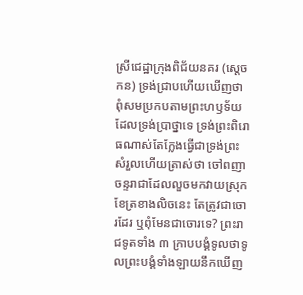ស្រីជេដ្ឋាក្រុងពិជ័យនគរ (ស្ដេចកន) ទ្រង់ជ្រាបហើយឃើញថាពុំសមប្រកបតាមព្រះហឫទ័យដែលទ្រង់ប្រាថ្នាទេ ទ្រង់ព្រះពិរោធណាស់តែក្លែងធ្វើជាទ្រង់ព្រះសំរួលហើយត្រាស់ថា ចៅពញាចន្ទរាជាដែលលួចមកវាយស្រុកខែត្រខាងលិចនេះ តែត្រូវជាចោរដែរ ឬពុំមែនជាចោរទេ? ព្រះរាជទូតទាំង ៣ ក្រាបបង្គំទូលថាទូលព្រះបង្គំទាំងឡាយនឹកឃើញ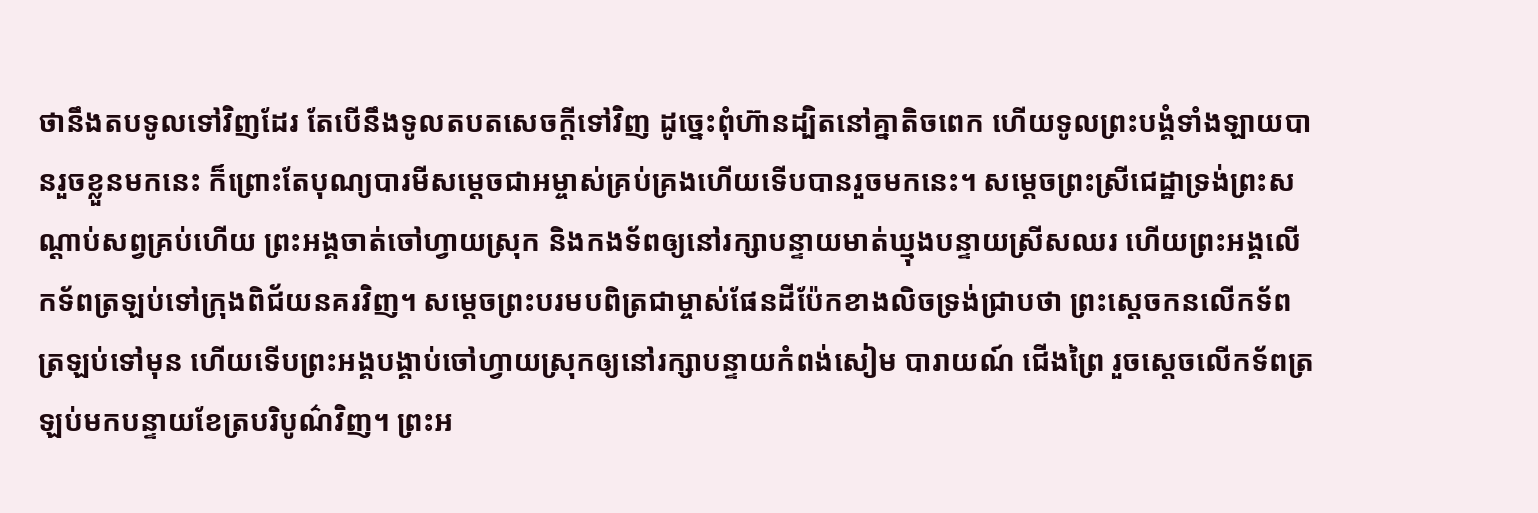ថានឹងតបទូលទៅវិញដែរ តែបើនឹងទូលតបតសេចក្ដីទៅវិញ ដូច្នេះពុំហ៊ានដ្បិតនៅគ្នាតិចពេក ហើយទូលព្រះបង្គំទាំងឡាយបានរួចខ្លួនមកនេះ ក៏ព្រោះតែបុណ្យបារមីសម្ដេចជាអម្ចាស់គ្រប់គ្រងហើយទើបបានរួចមកនេះ។ សម្ដេចព្រះស្រីជេដ្ឋាទ្រង់ព្រះសណ្ដាប់សព្វគ្រប់ហើយ ព្រះអង្គចាត់ចៅហ្វាយស្រុក និងកងទ័ពឲ្យនៅរក្សាបន្ទាយមាត់ឃ្មុងបន្ទាយស្រីសឈរ ហើយព្រះអង្គលើកទ័ពត្រឡប់ទៅក្រុងពិជ័យនគរវិញ។ សម្ដេចព្រះបរមបពិត្រជាម្ចាស់ផែនដីប៉ែកខាងលិចទ្រង់ជ្រាបថា ព្រះស្ដេចកនលើកទ័ពត្រឡប់ទៅមុន ហើយទើបព្រះអង្គបង្គាប់ចៅហ្វាយស្រុកឲ្យនៅរក្សាបន្ទាយកំពង់សៀម បារាយណ៍ ជើងព្រៃ រួចស្ដេចលើកទ័ពត្រឡប់មកបន្ទាយខែត្របរិបូណ៌វិញ។ ព្រះអ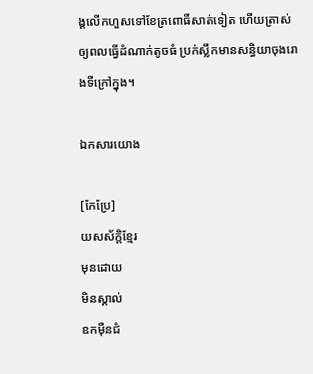ង្គលើកហួសទៅខែត្រពោធិ៍សាត់ទៀត ហើយត្រាស់ឲ្យពលធ្វើដំណាក់តូចធំ ប្រក់ស្លឹកមានសន្ធិយាចុងរោងទីក្រៅក្នុង។

ឯកសារយោង

[កែប្រែ]
យសស័ក្ដិខ្មែរ
មុនដោយ
មិនស្គាល់
ឧកម៉ឺនជំ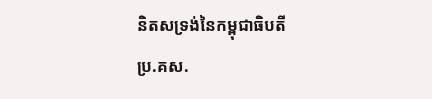និតសទ្រង់នៃកម្ពុជាធិបតី
ប្រ.គស.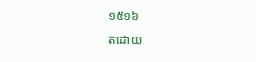១៥១៦
តដោយ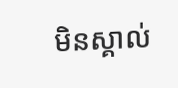មិនស្គាល់